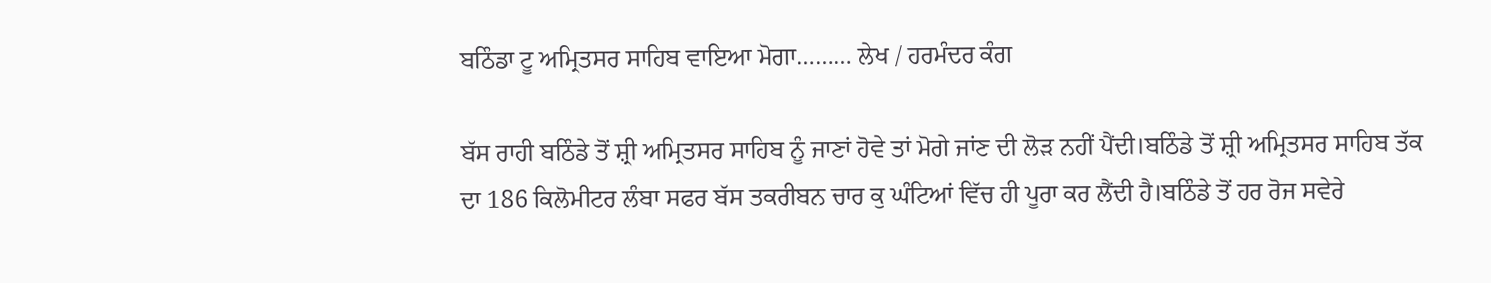ਬਠਿੰਡਾ ਟੂ ਅਮ੍ਰਿਤਸਰ ਸਾਹਿਬ ਵਾਇਆ ਮੋਗਾ……… ਲੇਖ / ਹਰਮੰਦਰ ਕੰਗ

ਬੱਸ ਰਾਹੀ ਬਠਿੰਡੇ ਤੋਂ ਸ਼੍ਰੀ ਅਮ੍ਰਿਤਸਰ ਸਾਹਿਬ ਨੂੰ ਜਾਣਾਂ ਹੋਵੇ ਤਾਂ ਮੋਗੇ ਜਾਂਣ ਦੀ ਲੋੜ ਨਹੀਂ ਪੈਂਦੀ।ਬਠਿੰਡੇ ਤੋਂ ਸ਼੍ਰੀ ਅਮ੍ਰਿਤਸਰ ਸਾਹਿਬ ਤੱਕ ਦਾ 186 ਕਿਲੋਮੀਟਰ ਲੰਬਾ ਸਫਰ ਬੱਸ ਤਕਰੀਬਨ ਚਾਰ ਕੁ ਘੰਟਿਆਂ ਵਿੱਚ ਹੀ ਪੂਰਾ ਕਰ ਲੈਂਦੀ ਹੈ।ਬਠਿੰਡੇ ਤੋਂ ਹਰ ਰੋਜ ਸਵੇਰੇ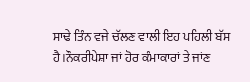ਸਾਢੇ ਤਿੰਨ ਵਜੇ ਚੱਲਣ ਵਾਲੀ ਇਹ ਪਹਿਲੀ ਬੱਸ ਹੈ।ਨੌਕਰੀਪੇਸ਼ਾ ਜਾਂ ਹੋਰ ਕੰਮਾਕਾਰਾਂ ਤੇ ਜਾਂਣ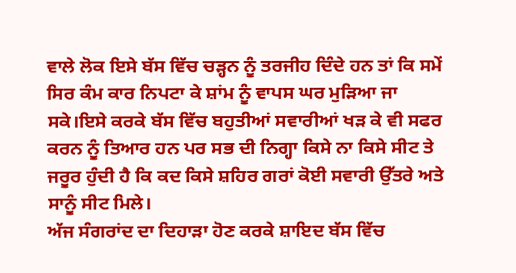ਵਾਲੇ ਲੋਕ ਇਸੇ ਬੱਸ ਵਿੱਚ ਚੜ੍ਹਨ ਨੂੰ ਤਰਜੀਹ ਦਿੰਦੇ ਹਨ ਤਾਂ ਕਿ ਸਮੇਂ ਸਿਰ ਕੰਮ ਕਾਰ ਨਿਪਟਾ ਕੇ ਸ਼ਾਂਮ ਨੂੰ ਵਾਪਸ ਘਰ ਮੁੜਿਆ ਜਾ ਸਕੇ।ਇਸੇ ਕਰਕੇ ਬੱਸ ਵਿੱਚ ਬਹੁਤੀਆਂ ਸਵਾਰੀਆਂ ਖੜ ਕੇ ਵੀ ਸਫਰ ਕਰਨ ਨੂੰ ਤਿਆਰ ਹਨ ਪਰ ਸਭ ਦੀ ਨਿਗ੍ਹਾ ਕਿਸੇ ਨਾ ਕਿਸੇ ਸੀਟ ਤੇ ਜਰੂਰ ਹੁੰਦੀ ਹੈ ਕਿ ਕਦ ਕਿਸੇ ਸ਼ਹਿਰ ਗਰਾਂ ਕੋਈ ਸਵਾਰੀ ਉੱਤਰੇ ਅਤੇ ਸਾਨੂੰ ਸੀਟ ਮਿਲੇ।
ਅੱਜ ਸੰਗਰਾਂਦ ਦਾ ਦਿਹਾੜਾ ਹੋਣ ਕਰਕੇ ਸ਼ਾਇਦ ਬੱਸ ਵਿੱਚ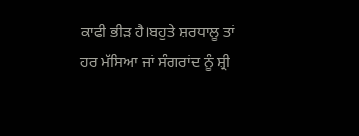ਕਾਫੀ ਭੀੜ ਹੈ।ਬਹੁਤੇ ਸ਼ਰਧਾਲੂ ਤਾਂ ਹਰ ਮੱਸਿਆ ਜਾਂ ਸੰਗਰਾਂਦ ਨੂੰ ਸ਼੍ਰੀ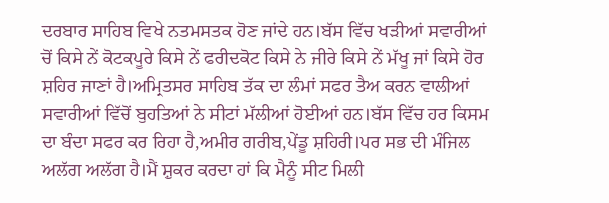ਦਰਬਾਰ ਸਾਹਿਬ ਵਿਖੇ ਨਤਮਸਤਕ ਹੋਣ ਜਾਂਦੇ ਹਨ।ਬੱਸ ਵਿੱਚ ਖੜੀਆਂ ਸਵਾਰੀਆਂ ਚੋਂ ਕਿਸੇ ਨੇਂ ਕੋਟਕਪੂਰੇ ਕਿਸੇ ਨੇਂ ਫਰੀਦਕੋਟ ਕਿਸੇ ਨੇ ਜੀਰੇ ਕਿਸੇ ਨੇਂ ਮੱਖੂ ਜਾਂ ਕਿਸੇ ਹੋਰ ਸ਼ਹਿਰ ਜਾਣਾਂ ਹੈ।ਅਮ੍ਰਿਤਸਰ ਸਾਹਿਬ ਤੱਕ ਦਾ ਲੰਮਾਂ ਸਫਰ ਤੈਅ ਕਰਨ ਵਾਲੀਆਂ ਸਵਾਰੀਆਂ ਵਿੱਚੋਂ ਬੁਹਤਿਆਂ ਨੇ ਸੀਟਾਂ ਮੱਲੀਆਂ ਹੋਈਆਂ ਹਨ।ਬੱਸ ਵਿੱਚ ਹਰ ਕਿਸਮ ਦਾ ਬੰਦਾ ਸਫਰ ਕਰ ਰਿਹਾ ਹੈ,ਅਮੀਰ ਗਰੀਬ,ਪੇਂਡੂ ਸ਼ਹਿਰੀ।ਪਰ ਸਭ ਦੀ ਮੰਜਿਲ ਅਲੱਗ ਅਲੱਗ ਹੈ।ਮੈਂ ਸ਼ੁਕਰ ਕਰਦਾ ਹਾਂ ਕਿ ਮੈਨੂੰ ਸੀਟ ਮਿਲੀ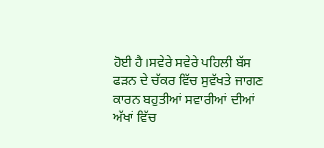ਹੋਈ ਹੈ।ਸਵੇਰੇ ਸਵੇਰੇ ਪਹਿਲੀ ਬੱਸ ਫੜਨ ਦੇ ਚੱਕਰ ਵਿੱਚ ਸੁਵੱਖਤੇ ਜਾਗਣ ਕਾਰਨ ਬਹੁਤੀਆਂ ਸਵਾਰੀਆਂ ਦੀਆਂ ਅੱਖਾਂ ਵਿੱਚ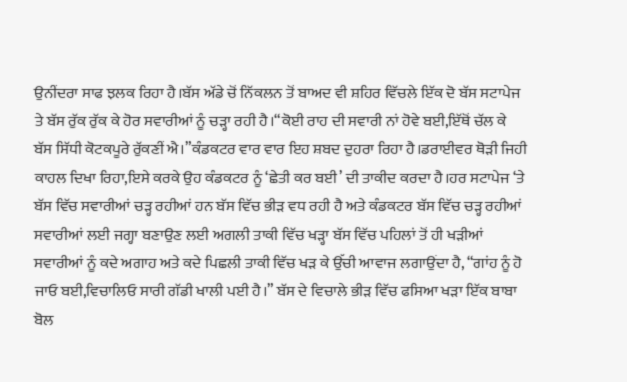ਉਨੀਂਦਰਾ ਸਾਫ ਝਲਕ ਰਿਹਾ ਹੈ।ਬੱਸ ਅੱਡੇ ਚੋਂ ਨਿੱਕਲਨ ਤੋਂ ਬਾਅਦ ਵੀ ਸ਼ਹਿਰ ਵਿੱਚਲੇ ਇੱਕ ਦੋ ਬੱਸ ਸਟਾਪੇਜ ਤੇ ਬੱਸ ਰੁੱਕ ਰੁੱਕ ਕੇ ਹੋਰ ਸਵਾਰੀਆਂ ਨੂੰ ਚੜ੍ਹਾ ਰਹੀ ਹੈ।“ਕੋਈ ਰਾਹ ਦੀ ਸਵਾਰੀ ਨਾਂ ਹੋਵੇ ਬਈ,ਇੱਥੋਂ ਚੱਲ ਕੇ ਬੱਸ ਸਿੱਧੀ ਕੋਟਕਪੂਰੇ ਰੁੱਕਣੀਂ ਐ।”ਕੰਡਕਟਰ ਵਾਰ ਵਾਰ ਇਹ ਸ਼ਬਦ ਦੁਹਰਾ ਰਿਹਾ ਹੈ।ਡਰਾਈਵਰ ਥੋੜੀ ਜਿਹੀ ਕਾਹਲ ਦਿਖਾ ਰਿਹਾ,ਇਸੇ ਕਰਕੇ ਉਹ ਕੰਡਕਟਰ ਨੂੰ ‘ਛੇਤੀ ਕਰ ਬਈ’ ਦੀ ਤਾਕੀਦ ਕਰਦਾ ਹੈ।ਹਰ ਸਟਾਪੇਜ ‘ਤੇ ਬੱਸ ਵਿੱਚ ਸਵਾਰੀਆਂ ਚੜ੍ਹ ਰਹੀਆਂ ਹਨ ਬੱਸ ਵਿੱਚ ਭੀੜ ਵਧ ਰਹੀ ਹੈ ਅਤੇ ਕੰਡਕਟਰ ਬੱਸ ਵਿੱਚ ਚੜ੍ਹ ਰਹੀਆਂ ਸਵਾਰੀਆਂ ਲਈ ਜਗ੍ਹਾ ਬਣਾਉਣ ਲਈ ਅਗਲੀ ਤਾਕੀ ਵਿੱਚ ਖੜ੍ਹਾ ਬੱਸ ਵਿੱਚ ਪਹਿਲਾਂ ਤੋਂ ਹੀ ਖੜੀਆਂ ਸਵਾਰੀਆਂ ਨੂੰ ਕਦੇ ਅਗਾਹ ਅਤੇ ਕਦੇ ਪਿਛਲੀ ਤਾਕੀ ਵਿੱਚ ਖੜ ਕੇ ਉੱਚੀ ਆਵਾਜ ਲਗਾਉਂਦਾ ਹੈ, “ਗਾਂਹ ਨੂੰ ਹੋ ਜਾਓ ਬਈ,ਵਿਚਾਲਿਓ ਸਾਰੀ ਗੱਡੀ ਖਾਲੀ ਪਈ ਹੈ।” ਬੱਸ ਦੇ ਵਿਚਾਲੇ ਭੀੜ ਵਿੱਚ ਫਸਿਆ ਖੜਾ ਇੱਕ ਬਾਬਾ ਬੋਲ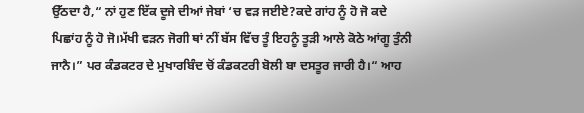ਉੱਠਦਾ ਹੈ,“ ਨਾਂ ਹੁਣ ਇੱਕ ਦੂਜੇ ਦੀਆਂ ਜੇਬਾਂ ‘ਚ ਵੜ ਜਈਏ?ਕਦੇ ਗਾਂਹ ਨੂੰ ਹੋ ਜੋ ਕਦੇ ਪਿਛਾਂਹ ਨੂੰ ਹੋ ਜੋ।ਮੱਖੀ ਵੜਨ ਜੋਗੀ ਥਾਂ ਨੀਂ ਬੱਸ ਵਿੱਚ ਤੂੰ ਇਹਨੂੰ ਤੂੜੀ ਆਲੇ ਕੋਠੇ ਆਂਗੂ ਤੁੰਨੀ ਜਾਨੈ।” ਪਰ ਕੰਡਕਟਰ ਦੇ ਮੁਖਾਰਬਿੰਦ ਚੋਂ ਕੰਡਕਟਰੀ ਬੋਲੀ ਬਾ ਦਸਤੂਰ ਜਾਰੀ ਹੈ।“ ਆਹ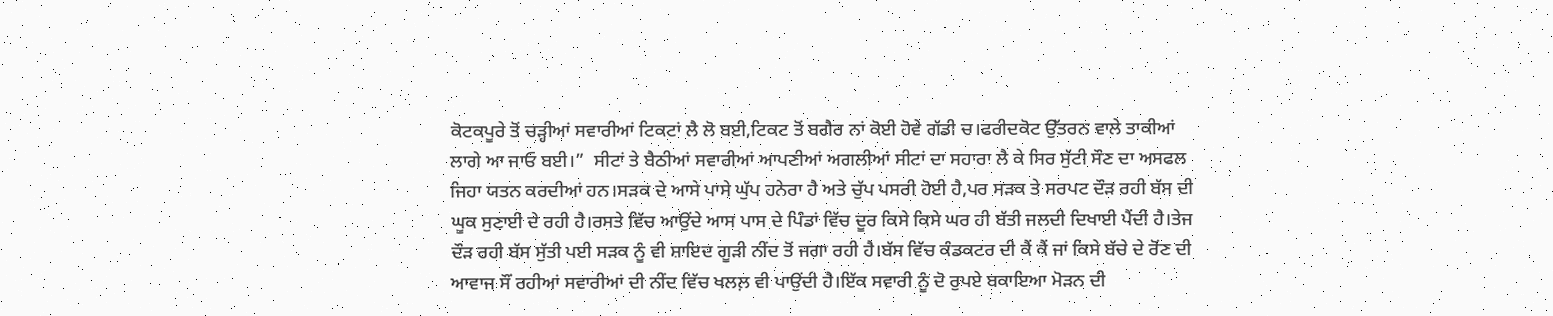ਕੋਟਕਪੂਰੇ ਤੋਂ ਚੜ੍ਹੀਆਂ ਸਵਾਰੀਆਂ ਟਿਕਟਾਂ ਲੈ ਲੋ ਬਈ,ਟਿਕਟ ਤੋਂ ਬਗੈਰ ਨਾਂ ਕੋਈ ਹੋਵੇ ਗੱਡੀ ਚ।ਫਰੀਦਕੋਟ ਉੱਤਰਨ ਵਾਲੇ ਤਾਕੀਆਂ ਲਾਗੇ ਆ ਜਾਓ ਬਈ।”  ਸੀਟਾਂ ਤੇ ਬੈਠੀਆਂ ਸਵਾਰੀਆਂ ਆਪਣੀਆਂ ਅਗਲੀਆਂ ਸੀਟਾਂ ਦਾ ਸਹਾਰਾ ਲੈ ਕੇ ਸਿਰ ਸੁੱਟੀ ਸੌਣ ਦਾ ਅਸਫਲ ਜਿਹਾ ਯਤਨ ਕਰਦੀਆਂ ਹਨ।ਸੜਕ ਦੇ ਆਸੇ ਪਾਸੇ ਘੁੱਪ ਹਨੇਰਾ ਹੈ ਅਤੇ ਚੁੱਪ ਪਸਰੀ ਹੋਈ ਹੈ,ਪਰ ਸੜਕ ਤੇ ਸਰਪਟ ਦੌੜ ਰਹੀ ਬੱਸ ਦੀ ਘੂਕ ਸੁਣਾਈ ਦੇ ਰਹੀ ਹੈ।ਰਸਤੇ ਵਿੱਚ ਆਉਂਦੇ ਆਸ ਪਾਸ ਦੇ ਪਿੰਡਾਂ ਵਿੱਚ ਦੂਰ ਕਿਸੇ ਕਿਸੇ ਘਰ ਹੀ ਬੱਤੀ ਜਲਦੀ ਦਿਖਾਈ ਪੈਂਦੀ ਹੈ।ਤੇਜ ਦੌੜ ਰਹੀ ਬੱਸ ਸੁੱਤੀ ਪਈ ਸੜਕ ਨੂੰ ਵੀ ਸ਼ਾਇਦ ਗੂੜੀ ਨੀਂਦ ਤੋਂ ਜਗਾ ਰਹੀ ਹੈ।ਬੱਸ ਵਿੱਚ ਕੰਡਕਟਰ ਦੀ ਕੈਂ ਕੈਂ ਜਾਂ ਕਿਸੇ ਬੱਚੇ ਦੇ ਰੋਂਣ ਦੀ ਆਵਾਜ ਸੌਂ ਰਹੀਆਂ ਸਵਾਰੀਆਂ ਦੀ ਨੀਂਦ ਵਿੱਚ ਖਲਲ਼ ਵੀ ਪਾਉਂਦੀ ਹੈ।ਇੱਕ ਸਵਾਰੀ ਨੂੰ ਦੋ ਰੁਪਏ ਬਕਾਇਆ ਮੋੜਨ ਦੀ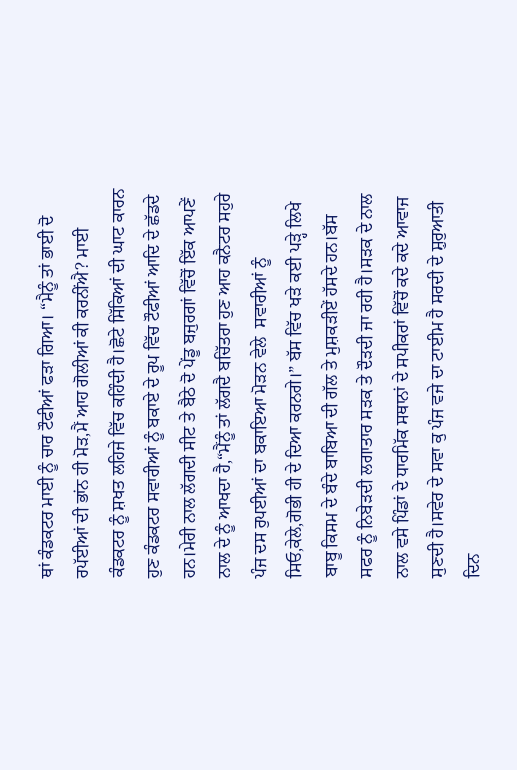ਥਾਂ ਕੰਡਕਟਰ ਮਾਈ ਨੂੰ ਚਾਰ ਟੌਫੀਆਂ ਫੜਾ ਗਿਆ। “ਮੈਨੂੰ ਤਾਂ ਭਾਈ ਦੋ ਰਪੱਈਆਂ ਦੀ ਭਾਂਨ ਹੀ ਮੋੜ,ਮੈਂ ਆਹ ਗੋਲੀਆਂ ਕੀ ਕਰਨੀਂਐ? ਮਾਈ ਕੰਡਕਟਰ ਨੂੰ ਸ਼ਖਤ ਲਹਿਜੇ ਵਿੱਚ ਕਹਿੰਦੀ ਹੈ।ਛੋਟੇ ਸਿੱਕਿਆਂ ਦੀ ਘਾਟ ਕਾਰਨ ਹੁਣ ਕੰਡਕਟਰ ਸਵਾਰੀਆਂ ਨੂੰ ਬਕਾਏ ਦੇ ਰੂਪ ਵਿੱਚ ਟੌਫੀਆਂ ਆਦਿ ਦੇ ਛੱਡਦੇ ਹਨ।ਮੇਰੀ ਨਾਲ ਲੱਗਦੀ ਸੀਟ ਤੇ ਬੈਠੇ ਦੋ ਪੇਂਡੂ ਬਜੁਰਗਾਂ ਵਿੱਚੋਂ ਇੱਕ ਆਪਣੇਂ ਨਾਲ ਦੇ ਨੂੰ ਆਖਦਾ ਹੈ,“ਮੈਂਨੂੰ ਤਾਂ ਲੱਗਦੈ ਬਚਿੱਤਰਾ ਹੁਣ ਆਹ ਕਨੈਟਰ ਸਹੁਰੇ ਪੰਜ ਦਸ ਰੁਪਈਆਂ ਦਾ ਬਕਾਇਆ ਮੋੜਨ ਵੇਲੇ  ਸਵਾਰੀਆਂ ਨੂੰ ਸਿਓ,ਕੇਲੇ,ਗੋਭੀ ਹੀ ਦੇ ਦਿਆ ਕਰਨਗੇ।” ਬੱਸ ਵਿੱਚ ਖੜੇ ਕਈ ਪੜ੍ਹੇ ਲਿਖੇ ਬਾਬੂ ਕਿਸਮ ਦੇ ਬੰਦੇ ਬਾਬਿਆ ਦੀ ਗੱਲ ਤੇ ਮੁਸ਼ਕੜੀਏਂ ਹੱਸਦੇ ਹਨ।ਬੱਸ ਸਫਰ ਨੂੰ ਨਿਬੇੜਦੀ ਲਗਾਤਾਰ ਸੜਕ ਤੇ ਦੌੜਦੀ ਜਾ ਰਹੀ ਹੈ।ਸੜਕ ਦੇ ਨਾਲ ਨਾਲ ਵਸੇ ਪਿੰਡਾਂ ਦੇ ਧਾਰਮਿੱਕ ਸਥਾਨਾਂ ਦੇ ਸਪੀਕਰਾਂ ਵਿੱਚੋਂ ਕਦੇ ਕਦੇ ਆਵਾਜ ਸੁਣਦੀ ਹੈ।ਸਵੇਰ ਦੇ ਸਵਾ ਕੁ ਪੰਜ ਵਜੇ ਦਾ ਟਾਈਮ ਹੈ ਸਰਦੀ ਦੇ ਸ਼ੁਰੁਆਤੀ ਦਿਨ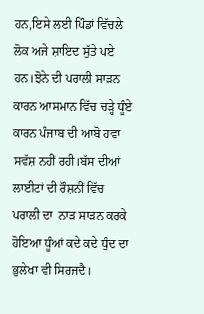ਹਨ,ਇਸੇ ਲਈ ਪਿੰਡਾਂ ਵਿੱਚਲੇ ਲੋਕ ਅਜੇ ਸ਼ਾਇਦ ਸੁੱਤੇ ਪਏ ਹਨ।ਝੋਨੇ ਦੀ ਪਰਾਲੀ ਸਾੜਨ ਕਾਰਨ ਆਸਮਾਨ ਵਿੱਚ ਚੜ੍ਹੇ ਧੂੰਏ ਕਾਰਨ ਪੰਜਾਬ ਦੀ ਆਬੋ ਹਵਾ ਸਵੱਸ਼ ਨਹੀਂ ਰਹੀ।ਬੱਸ ਦੀਆਂ ਲਾਈਟਾਂ ਦੀ ਰੌਸ਼ਨੀਂ ਵਿੱਚ ਪਰਾਲੀ ਦਾ  ਨਾੜ ਸਾੜਨ ਕਰਕੇ ਹੋਇਆ ਧੂੰਆਂ ਕਦੇ ਕਦੇ ਧੁੰਦ ਦਾ ਭੁਲੇਖਾ ਵੀ ਸਿਰਜਦੈ।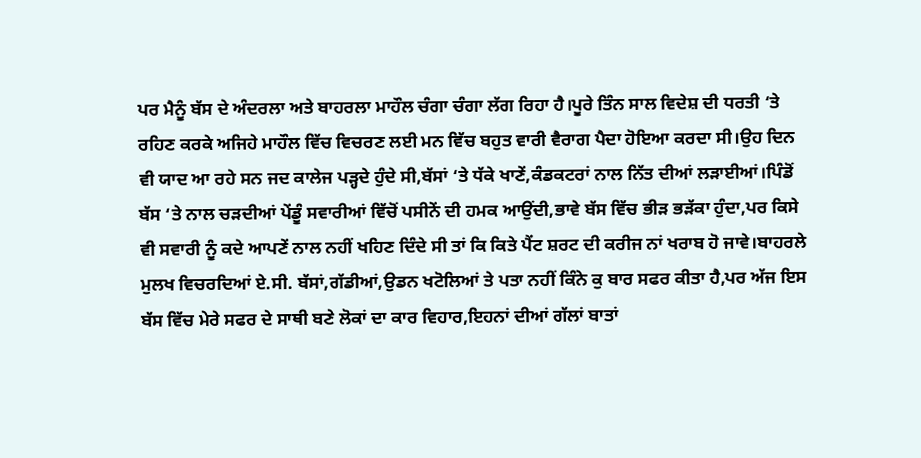ਪਰ ਮੈਨੂੰ ਬੱਸ ਦੇ ਅੰਦਰਲਾ ਅਤੇ ਬਾਹਰਲਾ ਮਾਹੌਲ ਚੰਗਾ ਚੰਗਾ ਲੱਗ ਰਿਹਾ ਹੈ।ਪੂਰੇ ਤਿੰਨ ਸਾਲ ਵਿਦੇਸ਼ ਦੀ ਧਰਤੀ ‘ਤੇ ਰਹਿਣ ਕਰਕੇ ਅਜਿਹੇ ਮਾਹੌਲ ਵਿੱਚ ਵਿਚਰਣ ਲਈ ਮਨ ਵਿੱਚ ਬਹੁਤ ਵਾਰੀ ਵੈਰਾਗ ਪੈਦਾ ਹੋਇਆ ਕਰਦਾ ਸੀ।ਉਹ ਦਿਨ ਵੀ ਯਾਦ ਆ ਰਹੇ ਸਨ ਜਦ ਕਾਲੇਜ ਪੜ੍ਹਦੇ ਹੁੰਦੇ ਸੀ,ਬੱਸਾਂ ‘ਤੇ ਧੱਕੇ ਖਾਣੇਂ,ਕੰਡਕਟਰਾਂ ਨਾਲ ਨਿੱਤ ਦੀਆਂ ਲੜਾਈਆਂ।ਪਿੰਡੋਂ ਬੱਸ ‘ਤੇ ਨਾਲ ਚੜਦੀਆਂ ਪੇਂਡੂੰ ਸਵਾਰੀਆਂ ਵਿੱਚੋਂ ਪਸੀਨੇਂ ਦੀ ਹਮਕ ਆਉਂਦੀ,ਭਾਵੇ ਬੱਸ ਵਿੱਚ ਭੀੜ ਭੜੱਕਾ ਹੁੰਦਾ,ਪਰ ਕਿਸੇ ਵੀ ਸਵਾਰੀ ਨੂੰ ਕਦੇ ਆਪਣੇਂ ਨਾਲ ਨਹੀਂ ਖਹਿਣ ਦਿੰਦੇ ਸੀ ਤਾਂ ਕਿ ਕਿਤੇ ਪੈਂਟ ਸ਼ਰਟ ਦੀ ਕਰੀਜ ਨਾਂ ਖਰਾਬ ਹੋ ਜਾਵੇ।ਬਾਹਰਲੇ ਮੁਲਖ ਵਿਚਰਦਿਆਂ ਏ.ਸੀ. ਬੱਸਾਂ,ਗੱਡੀਆਂ,ਉਡਨ ਖਟੋਲਿਆਂ ਤੇ ਪਤਾ ਨਹੀਂ ਕਿੰਨੇ ਕੁ ਬਾਰ ਸਫਰ ਕੀਤਾ ਹੈ,ਪਰ ਅੱਜ ਇਸ ਬੱਸ ਵਿੱਚ ਮੇਰੇ ਸਫਰ ਦੇ ਸਾਥੀ ਬਣੇ ਲੋਕਾਂ ਦਾ ਕਾਰ ਵਿਹਾਰ,ਇਹਨਾਂ ਦੀਆਂ ਗੱਲਾਂ ਬਾਤਾਂ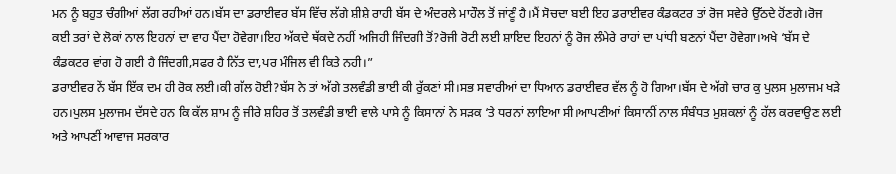ਮਨ ਨੂੰ ਬਹੁਤ ਚੰਗੀਆਂ ਲੱਗ ਰਹੀਆਂ ਹਨ।ਬੱਸ ਦਾ ਡਰਾਈਵਰ ਬੱਸ ਵਿੱਚ ਲੱਗੇ ਸ਼ੀਸ਼ੇ ਰਾਹੀ ਬੱਸ ਦੇ ਅੰਦਰਲੇ ਮਾਹੌਲ ਤੋਂ ਜਾਂਣੂੰ ਹੈ।ਮੈਂ ਸੋਚਦਾ ਬਈ ਇਹ ਡਰਾਈਵਰ ਕੰਡਕਟਰ ਤਾਂ ਰੋਜ ਸਵੇਰੇ ਉੱਠਦੇ ਹੋਂਣਗੇ।ਰੋਜ ਕਈ ਤਰਾਂ ਦੇ ਲੋਕਾਂ ਨਾਲ ਇਹਨਾਂ ਦਾ ਵਾਹ ਪੈਂਦਾ ਹੋਵੇਗਾ।ਇਹ ਅੱਕਦੇ ਥੱਕਦੇ ਨਹੀਂ ਅਜਿਹੀ ਜਿੰਦਗੀ ਤੋਂ?ਰੋਜੀ ਰੋਟੀ ਲਈ ਸ਼ਾਇਦ ਇਹਨਾਂ ਨੂੰ ਰੋਜ ਲੰਮੇਰੇ ਰਾਹਾਂ ਦਾ ਪਾਂਧੀ ਬਣਨਾਂ ਪੈਂਦਾ ਹੋਵੇਗਾ।ਅਖੇ ‘ਬੱਸ ਦੇ ਕੰਡਕਟਰ ਵਾਂਗ ਹੋ ਗਈ ਹੈ ਜਿੰਦਗੀ,ਸਫਰ ਹੈ ਨਿੱਤ ਦਾ,ਪਰ ਮੰਜਿਲ ਵੀ ਕਿਤੇ ਨਹੀ।”
ਡਰਾਈਵਰ ਨੇਂ ਬੱਸ ਇੱਕ ਦਮ ਹੀ ਰੋਕ ਲਈ।ਕੀ ਗੱਲ ਹੋਈ?ਬੱਸ ਨੇ ਤਾਂ ਅੱਗੇ ਤਲਵੰਡੀ ਭਾਈ ਕੀ ਰੁੱਕਣਾਂ ਸੀ।ਸਭ ਸਵਾਰੀਆਂ ਦਾ ਧਿਆਨ ਡਰਾਈਵਰ ਵੱਲ ਨੂੰ ਹੋ ਗਿਆ।ਬੱਸ ਦੇ ਅੱਗੇ ਚਾਰ ਕੁ ਪੁਲਸ ਮੁਲਾਜਮ ਖੜੇ ਹਨ।ਪੁਲਸ ਮੁਲਾਜਮ ਦੱਸਦੇ ਹਨ ਕਿ ਕੱਲ ਸ਼ਾਮ ਨੂੰ ਜੀਰੇ ਸ਼ਹਿਰ ਤੋਂ ਤਲਵੰਡੀ ਭਾਈ ਵਾਲੇ ਪਾਸੇ ਨੂੰ ਕਿਸਾਨਾਂ ਨੇ ਸੜਕ ‘ਤੇ ਧਰਨਾਂ ਲਾਇਆ ਸੀ।ਆਪਣੀਆਂ ਕਿਸਾਨੀਂ ਨਾਲ ਸੰਬੰਧਤ ਮੁਸ਼ਕਲਾਂ ਨੂੰ ਹੱਲ ਕਰਵਾਉਣ ਲਈ ਅਤੇ ਆਪਣੀਂ ਆਵਾਜ ਸਰਕਾਰ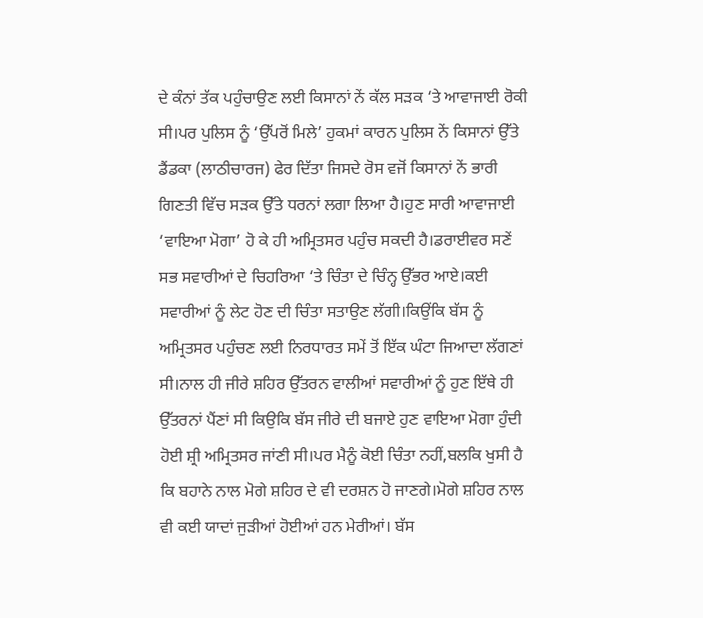ਦੇ ਕੰਨਾਂ ਤੱਕ ਪਹੁੰਚਾਉਣ ਲਈ ਕਿਸਾਨਾਂ ਨੇਂ ਕੱਲ ਸੜਕ ‘ਤੇ ਆਵਾਜਾਈ ਰੋਕੀ ਸੀ।ਪਰ ਪੁਲਿਸ ਨੂੰ ‘ਉੱਪਰੋਂ ਮਿਲੇ’ ਹੁਕਮਾਂ ਕਾਰਨ ਪੁਲਿਸ ਨੇਂ ਕਿਸਾਨਾਂ ਉੱਤੇ ਡੈਂਡਕਾ (ਲਾਠੀਚਾਰਜ) ਫੇਰ ਦਿੱਤਾ ਜਿਸਦੇ ਰੋਸ ਵਜੋਂ ਕਿਸਾਨਾਂ ਨੇਂ ਭਾਰੀ ਗਿਣਤੀ ਵਿੱਚ ਸੜਕ ਉੱਤੇ ਧਰਨਾਂ ਲਗਾ ਲਿਆ ਹੈ।ਹੁਣ ਸਾਰੀ ਆਵਾਜਾਈ ‘ਵਾਇਆ ਮੋਗਾ’ ਹੋ ਕੇ ਹੀ ਅਮ੍ਰਿਤਸਰ ਪਹੁੰਚ ਸਕਦੀ ਹੈ।ਡਰਾਈਵਰ ਸਣੇਂ ਸਭ ਸਵਾਰੀਆਂ ਦੇ ਚਿਹਰਿਆ ‘ਤੇ ਚਿੰਤਾ ਦੇ ਚਿੰਨ੍ਹ ਉੱਭਰ ਆਏ।ਕਈ ਸਵਾਰੀਆਂ ਨੂੰ ਲੇਟ ਹੋਣ ਦੀ ਚਿੰਤਾ ਸਤਾਉਣ ਲੱਗੀ।ਕਿਉਂਕਿ ਬੱਸ ਨੂੰ ਅਮ੍ਰਿਤਸਰ ਪਹੁੰਚਣ ਲਈ ਨਿਰਧਾਰਤ ਸਮੇਂ ਤੋਂ ਇੱਕ ਘੰਟਾ ਜਿਆਦਾ ਲੱਗਣਾਂ ਸੀ।ਨਾਲ ਹੀ ਜੀਰੇ ਸ਼ਹਿਰ ਉੱਤਰਨ ਵਾਲੀਆਂ ਸਵਾਰੀਆਂ ਨੂੰ ਹੁਣ ਇੱਥੇ ਹੀ ਉੱਤਰਨਾਂ ਪੈਂਣਾਂ ਸੀ ਕਿਉਕਿ ਬੱਸ ਜੀਰੇ ਦੀ ਬਜਾਏ ਹੁਣ ਵਾਇਆ ਮੋਗਾ ਹੁੰਦੀ ਹੋਈ ਸ਼੍ਰੀ ਅਮ੍ਰਿਤਸਰ ਜਾਂਣੀ ਸੀ।ਪਰ ਮੈਨੂੰ ਕੋਈ ਚਿੰਤਾ ਨਹੀਂ,ਬਲਕਿ ਖੁਸੀ ਹੈ ਕਿ ਬਹਾਨੇ ਨਾਲ ਮੋਗੇ ਸ਼ਹਿਰ ਦੇ ਵੀ ਦਰਸ਼ਨ ਹੋ ਜਾਣਗੇ।ਮੋਗੇ ਸ਼ਹਿਰ ਨਾਲ ਵੀ ਕਈ ਯਾਦਾਂ ਜੁੜੀਆਂ ਹੋਈਆਂ ਹਨ ਮੇਰੀਆਂ। ਬੱਸ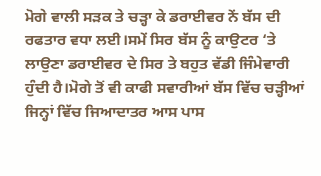ਮੋਗੇ ਵਾਲੀ ਸੜਕ ਤੇ ਚੜ੍ਹਾ ਕੇ ਡਰਾਈਵਰ ਨੇਂ ਬੱਸ ਦੀ ਰਫਤਾਰ ਵਧਾ ਲਈ।ਸਮੇਂ ਸਿਰ ਬੱਸ ਨੂੰ ਕਾਉਟਰ ‘ਤੇ ਲਾਉਣਾ ਡਰਾਈਵਰ ਦੇ ਸਿਰ ਤੇ ਬਹੁਤ ਵੱਡੀ ਜਿੰਮੇਵਾਰੀ ਹੁੰਦੀ ਹੈ।ਮੋਗੇ ਤੋਂ ਵੀ ਕਾਫੀ ਸਵਾਰੀਆਂ ਬੱਸ ਵਿੱਚ ਚੜ੍ਹੀਆਂ ਜਿਨ੍ਹਾਂ ਵਿੱਚ ਜਿਆਦਾਤਰ ਆਸ ਪਾਸ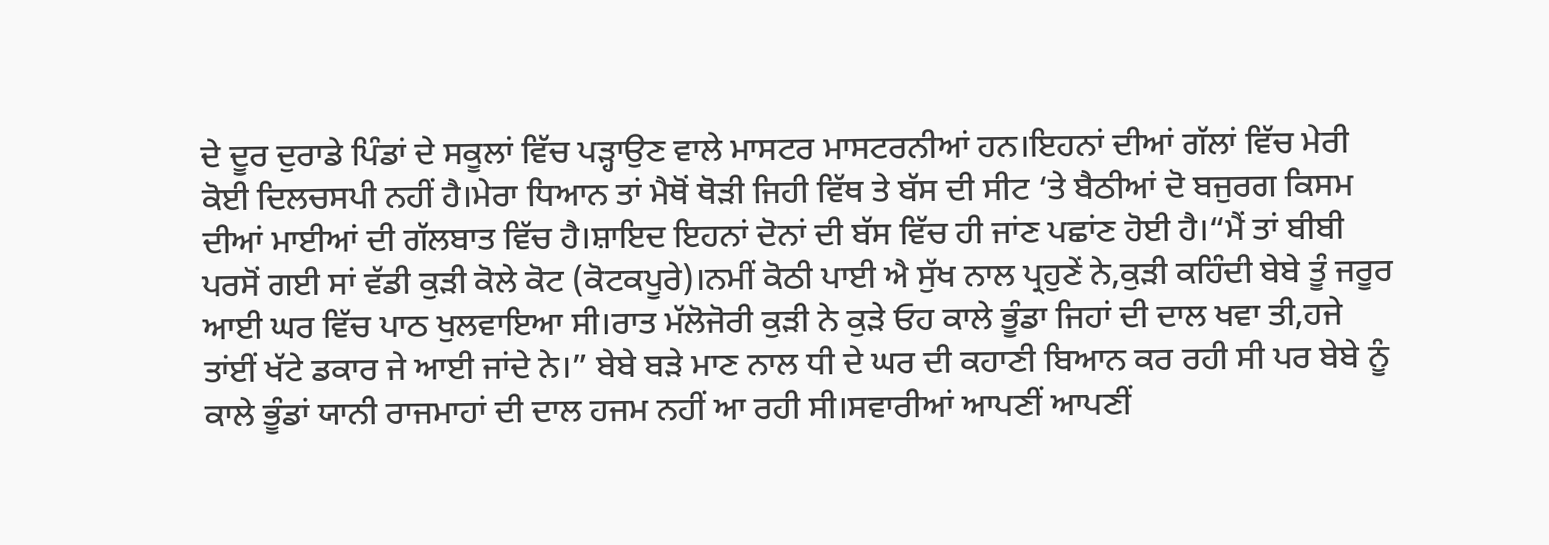ਦੇ ਦੂਰ ਦੁਰਾਡੇ ਪਿੰਡਾਂ ਦੇ ਸਕੂਲਾਂ ਵਿੱਚ ਪੜ੍ਹਾਉਣ ਵਾਲੇ ਮਾਸਟਰ ਮਾਸਟਰਨੀਆਂ ਹਨ।ਇਹਨਾਂ ਦੀਆਂ ਗੱਲਾਂ ਵਿੱਚ ਮੇਰੀ ਕੋਈ ਦਿਲਚਸਪੀ ਨਹੀਂ ਹੈ।ਮੇਰਾ ਧਿਆਨ ਤਾਂ ਮੈਥੋਂ ਥੋੜੀ ਜਿਹੀ ਵਿੱਥ ਤੇ ਬੱਸ ਦੀ ਸੀਟ ‘ਤੇ ਬੈਠੀਆਂ ਦੋ ਬਜੁਰਗ ਕਿਸਮ ਦੀਆਂ ਮਾਈਆਂ ਦੀ ਗੱਲਬਾਤ ਵਿੱਚ ਹੈ।ਸ਼ਾਇਦ ਇਹਨਾਂ ਦੋਨਾਂ ਦੀ ਬੱਸ ਵਿੱਚ ਹੀ ਜਾਂਣ ਪਛਾਂਣ ਹੋਈ ਹੈ।“ਮੈਂ ਤਾਂ ਬੀਬੀ ਪਰਸੋਂ ਗਈ ਸਾਂ ਵੱਡੀ ਕੁੜੀ ਕੋਲੇ ਕੋਟ (ਕੋਟਕਪੂਰੇ)।ਨਮੀਂ ਕੋਠੀ ਪਾਈ ਐ ਸੁੱਖ ਨਾਲ ਪ੍ਰਹੁਣੇਂ ਨੇ,ਕੁੜੀ ਕਹਿੰਦੀ ਬੇਬੇ ਤੂੰ ਜਰੂਰ ਆਈ ਘਰ ਵਿੱਚ ਪਾਠ ਖੁਲਵਾਇਆ ਸੀ।ਰਾਤ ਮੱਲੋਜੋਰੀ ਕੁੜੀ ਨੇ ਕੁੜੇ ਓਹ ਕਾਲੇ ਭੂੰਡਾ ਜਿਹਾਂ ਦੀ ਦਾਲ ਖਵਾ ਤੀ,ਹਜੇ ਤਾਂਈਂ ਖੱਟੇ ਡਕਾਰ ਜੇ ਆਈ ਜਾਂਦੇ ਨੇ।” ਬੇਬੇ ਬੜੇ ਮਾਣ ਨਾਲ ਧੀ ਦੇ ਘਰ ਦੀ ਕਹਾਣੀ ਬਿਆਨ ਕਰ ਰਹੀ ਸੀ ਪਰ ਬੇਬੇ ਨੂੰ ਕਾਲੇ ਭੂੰਡਾਂ ਯਾਨੀ ਰਾਜਮਾਹਾਂ ਦੀ ਦਾਲ ਹਜਮ ਨਹੀਂ ਆ ਰਹੀ ਸੀ।ਸਵਾਰੀਆਂ ਆਪਣੀਂ ਆਪਣੀਂ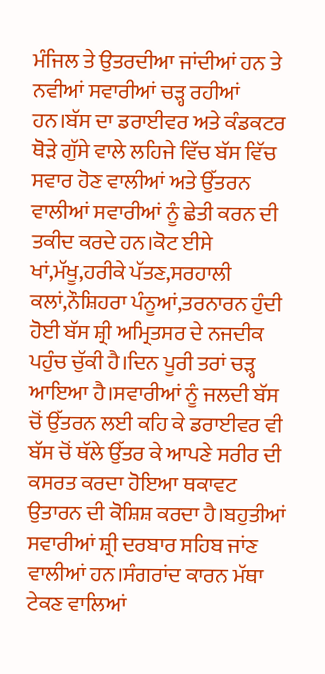ਮੰਜਿਲ ਤੇ ਉਤਰਦੀਆ ਜਾਂਦੀਆਂ ਹਨ ਤੇ ਨਵੀਆਂ ਸਵਾਰੀਆਂ ਚੜ੍ਹ ਰਹੀਆਂ ਹਨ।ਬੱਸ ਦਾ ਡਰਾਈਵਰ ਅਤੇ ਕੰਡਕਟਰ ਥੋੜੇ ਗੁੱਸੇ ਵਾਲੇ ਲਹਿਜੇ ਵਿੱਚ ਬੱਸ ਵਿੱਚ ਸਵਾਰ ਹੋਣ ਵਾਲੀਆਂ ਅਤੇ ਉੱਤਰਨ ਵਾਲੀਆਂ ਸਵਾਰੀਆਂ ਨੂੰ ਛੇਤੀ ਕਰਨ ਦੀ ਤਕੀਦ ਕਰਦੇ ਹਨ।ਕੋਟ ਈਸੇ ਖਾਂ,ਮੱਖੂ,ਹਰੀਕੇ ਪੱਤਣ,ਸਰਹਾਲੀ ਕਲਾਂ,ਨੌਸ਼ਿਹਰਾ ਪੰਨੂਆਂ,ਤਰਨਾਰਨ ਹੁੰਦੀ ਹੋਈ ਬੱਸ ਸ਼੍ਰੀ ਅਮ੍ਰਿਤਸਰ ਦੇ ਨਜਦੀਕ ਪਹੁੰਚ ਚੁੱਕੀ ਹੈ।ਦਿਨ ਪੂਰੀ ਤਰਾਂ ਚੜ੍ਹ ਆਇਆ ਹੈ।ਸਵਾਰੀਆਂ ਨੂੰ ਜਲਦੀ ਬੱਸ ਚੋਂ ਉੱਤਰਨ ਲਈ ਕਹਿ ਕੇ ਡਰਾਈਵਰ ਵੀ ਬੱਸ ਚੋਂ ਥੱਲੇ ਉੱਤਰ ਕੇ ਆਪਣੇ ਸਰੀਰ ਦੀ ਕਸਰਤ ਕਰਦਾ ਹੋਇਆ ਥਕਾਵਟ ਉਤਾਰਨ ਦੀ ਕੋਸ਼ਿਸ਼ ਕਰਦਾ ਹੈ।ਬਹੁਤੀਆਂ ਸਵਾਰੀਆਂ ਸ਼੍ਰੀ ਦਰਬਾਰ ਸਹਿਬ ਜਾਂਣ ਵਾਲੀਆਂ ਹਨ।ਸੰਗਰਾਂਦ ਕਾਰਨ ਮੱਥਾ ਟੇਕਣ ਵਾਲਿਆਂ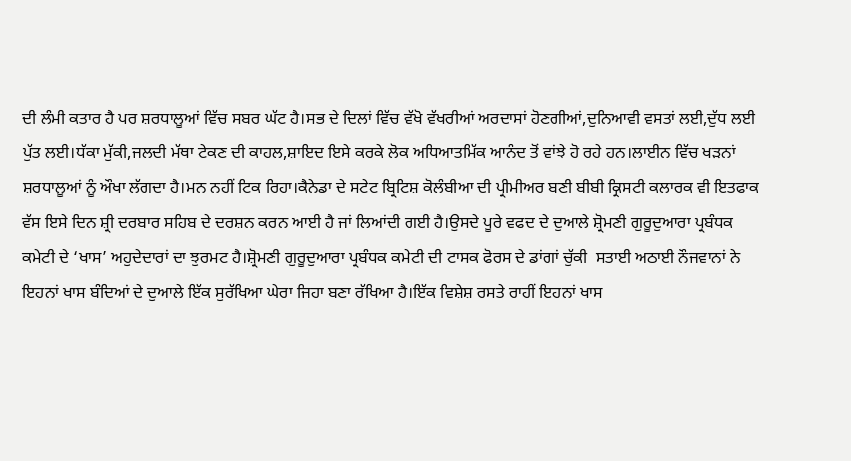ਦੀ ਲੰਮੀ ਕਤਾਰ ਹੈ ਪਰ ਸ਼ਰਧਾਲੂਆਂ ਵਿੱਚ ਸਬਰ ਘੱਟ ਹੈ।ਸਭ ਦੇ ਦਿਲਾਂ ਵਿੱਚ ਵੱਖੋ ਵੱਖਰੀਆਂ ਅਰਦਾਸਾਂ ਹੋਣਗੀਆਂ,ਦੁਨਿਆਵੀ ਵਸਤਾਂ ਲਈ,ਦੁੱਧ ਲਈ ਪੁੱਤ ਲਈ।ਧੱਕਾ ਮੁੱਕੀ,ਜਲਦੀ ਮੱਥਾ ਟੇਕਣ ਦੀ ਕਾਹਲ,ਸ਼ਾਇਦ ਇਸੇ ਕਰਕੇ ਲੋਕ ਅਧਿਆਤਮਿੱਕ ਆਨੰਦ ਤੋਂ ਵਾਂਝੇ ਹੋ ਰਹੇ ਹਨ।ਲਾਈਨ ਵਿੱਚ ਖੜਨਾਂ ਸ਼ਰਧਾਲੂਆਂ ਨੂੰ ਔਖਾ ਲੱਗਦਾ ਹੈ।ਮਨ ਨਹੀਂ ਟਿਕ ਰਿਹਾ।ਕੈਨੇਡਾ ਦੇ ਸਟੇਟ ਬ੍ਰਿਟਿਸ਼ ਕੋਲੰਬੀਆ ਦੀ ਪ੍ਰੀਮੀਅਰ ਬਣੀ ਬੀਬੀ ਕ੍ਰਿਸਟੀ ਕਲਾਰਕ ਵੀ ਇਤਫਾਕ ਵੱਸ ਇਸੇ ਦਿਨ ਸ਼੍ਰੀ ਦਰਬਾਰ ਸਹਿਬ ਦੇ ਦਰਸ਼ਨ ਕਰਨ ਆਈ ਹੈ ਜਾਂ ਲਿਆਂਦੀ ਗਈ ਹੈ।ਉਸਦੇ ਪੂਰੇ ਵਫਦ ਦੇ ਦੁਆਲੇ ਸ਼੍ਰੋਮਣੀ ਗੁਰੂਦੁਆਰਾ ਪ੍ਰਬੰਧਕ ਕਮੇਟੀ ਦੇ ‘ਖਾਸ’ ਅਹੁਦੇਦਾਰਾਂ ਦਾ ਝੁਰਮਟ ਹੈ।ਸ਼੍ਰੋਮਣੀ ਗੁਰੂਦੁਆਰਾ ਪ੍ਰਬੰਧਕ ਕਮੇਟੀ ਦੀ ਟਾਸਕ ਫੋਰਸ ਦੇ ਡਾਂਗਾਂ ਚੁੱਕੀ  ਸਤਾਈ ਅਠਾਈ ਨੌਜਵਾਨਾਂ ਨੇ ਇਹਨਾਂ ਖਾਸ ਬੰਦਿਆਂ ਦੇ ਦੁਆਲੇ ਇੱਕ ਸੁਰੱਖਿਆ ਘੇਰਾ ਜਿਹਾ ਬਣਾ ਰੱਖਿਆ ਹੈ।ਇੱਕ ਵਿਸ਼ੇਸ਼ ਰਸਤੇ ਰਾਹੀਂ ਇਹਨਾਂ ਖਾਸ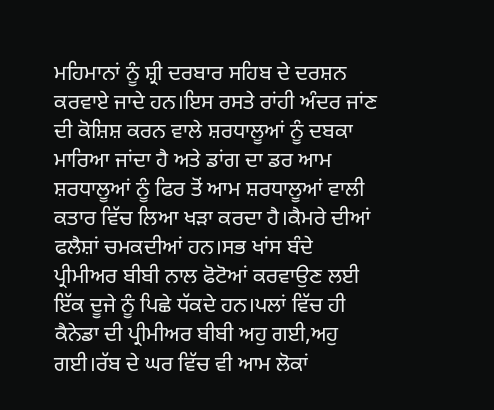ਮਹਿਮਾਨਾਂ ਨੂੰ ਸ਼੍ਰੀ ਦਰਬਾਰ ਸਹਿਬ ਦੇ ਦਰਸ਼ਨ ਕਰਵਾਏ ਜਾਦੇ ਹਨ।ਇਸ ਰਸਤੇ ਰਾਂਹੀ ਅੰਦਰ ਜਾਂਣ ਦੀ ਕੋਸ਼ਿਸ਼ ਕਰਨ ਵਾਲੇ ਸ਼ਰਧਾਲੂਆਂ ਨੂੰ ਦਬਕਾ ਮਾਰਿਆ ਜਾਂਦਾ ਹੈ ਅਤੇ ਡਾਂਗ ਦਾ ਡਰ ਆਮ ਸ਼ਰਧਾਲੂਆਂ ਨੂੰ ਫਿਰ ਤੋਂ ਆਮ ਸ਼ਰਧਾਲੂਆਂ ਵਾਲੀ ਕਤਾਰ ਵਿੱਚ ਲਿਆ ਖੜਾ ਕਰਦਾ ਹੈ।ਕੈਮਰੇ ਦੀਆਂ ਫਲੈਸ਼ਾਂ ਚਮਕਦੀਆਂ ਹਨ।ਸਭ ਖਾਂਸ ਬੰਦੇ ਪ੍ਰੀਮੀਅਰ ਬੀਬੀ ਨਾਲ ਫੋਟੋਆਂ ਕਰਵਾਉਣ ਲਈ ਇੱਕ ਦੂਜੇ ਨੂੰ ਪਿਛੇ ਧੱਕਦੇ ਹਨ।ਪਲਾਂ ਵਿੱਚ ਹੀ ਕੈਨੇਡਾ ਦੀ ਪ੍ਰੀਮੀਅਰ ਬੀਬੀ ਅਹੁ ਗਈ,ਅਹੁ ਗਈ।ਰੱਬ ਦੇ ਘਰ ਵਿੱਚ ਵੀ ਆਮ ਲੋਕਾਂ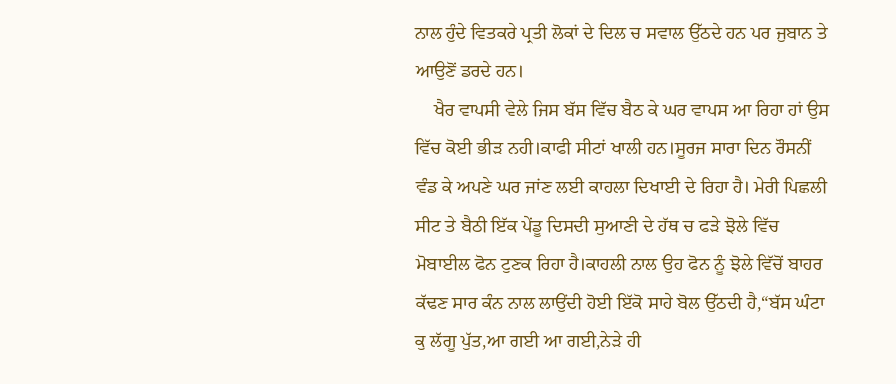ਨਾਲ ਹੁੰਦੇ ਵਿਤਕਰੇ ਪ੍ਰਤੀ ਲੋਕਾਂ ਦੇ ਦਿਲ ਚ ਸਵਾਲ ਉੱਠਦੇ ਹਨ ਪਰ ਜੁਬਾਨ ਤੇ ਆਉਣੋਂ ਡਰਦੇ ਹਨ।
    ਖੈਰ ਵਾਪਸੀ ਵੇਲੇ ਜਿਸ ਬੱਸ ਵਿੱਚ ਬੈਠ ਕੇ ਘਰ ਵਾਪਸ ਆ ਰਿਹਾ ਹਾਂ ਉਸ ਵਿੱਚ ਕੋਈ ਭੀੜ ਨਹੀ।ਕਾਫੀ ਸੀਟਾਂ ਖਾਲੀ ਹਨ।ਸੂਰਜ ਸਾਰਾ ਦਿਨ ਰੌਸਨੀਂ ਵੰਡ ਕੇ ਅਪਣੇ ਘਰ ਜਾਂਣ ਲਈ ਕਾਹਲਾ ਦਿਖਾਈ ਦੇ ਰਿਹਾ ਹੈ। ਮੇਰੀ ਪਿਛਲੀ ਸੀਟ ਤੇ ਬੈਠੀ ਇੱਕ ਪੇਂਡੂ ਦਿਸਦੀ ਸੁਆਣੀ ਦੇ ਹੱਥ ਚ ਫੜੇ ਝੋਲੇ ਵਿੱਚ ਮੋਬਾਈਲ ਫੋਨ ਟੁਣਕ ਰਿਹਾ ਹੈ।ਕਾਹਲੀ ਨਾਲ ਉਹ ਫੋਨ ਨੂੰ ਝੋਲੇ ਵਿੱਚੋਂ ਬਾਹਰ ਕੱਢਣ ਸਾਰ ਕੰਨ ਨਾਲ ਲਾਉਂਦੀ ਹੋਈ ਇੱਕੋ ਸਾਹੇ ਬੋਲ ਉੱਠਦੀ ਹੈ,“ਬੱਸ ਘੰਟਾ ਕੁ ਲੱਗੂ ਪੁੱਤ,ਆ ਗਈ ਆ ਗਈ,ਨੇੜੇ ਹੀ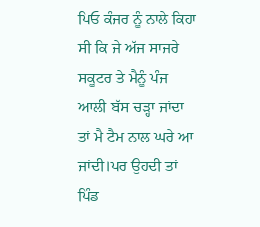ਪਿਓ ਕੰਜਰ ਨੂੰ ਨਾਲੇ ਕਿਹਾ ਸੀ ਕਿ ਜੇ ਅੱਜ ਸਾਜਰੇ ਸਕੂਟਰ ਤੇ ਮੈਨੂੰ ਪੰਜ ਆਲੀ ਬੱਸ ਚੜ੍ਹਾ ਜਾਂਦਾ ਤਾਂ ਮੈ ਟੈਮ ਨਾਲ ਘਰੇ ਆ ਜਾਂਦੀ।ਪਰ ਉਹਦੀ ਤਾਂ ਪਿੰਡ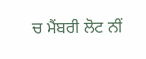ਚ ਮੈਂਬਰੀ ਲੋਟ ਨੀਂ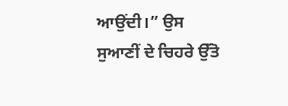ਆਉਂਦੀ।” ਉਸ ਸੁਆਣੀਂ ਦੇ ਚਿਹਰੇ ਉੱਤੋ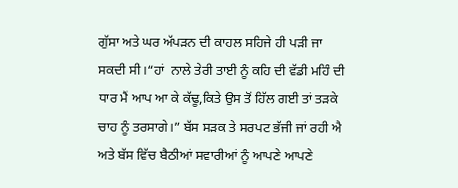ਗੁੱਸਾ ਅਤੇ ਘਰ ਅੱਪੜਨ ਦੀ ਕਾਹਲ ਸਹਿਜੇ ਹੀ ਪੜੀ ਜਾ ਸਕਦੀ ਸੀ।“ਹਾਂ  ਨਾਲੇ ਤੇਰੀ ਤਾਈ ਨੂੰ ਕਹਿ ਦੀ ਵੱਡੀ ਮਹਿੰ ਦੀ ਧਾਰ ਮੈਂ ਆਪ ਆ ਕੇ ਕੱਢੂ,ਕਿਤੇ ਉਸ ਤੋਂ ਹਿੱਲ ਗਈ ਤਾਂ ਤੜਕੇ ਚਾਹ ਨੂੰ ਤਰਸਾਗੇ।” ਬੱਸ ਸੜਕ ਤੇ ਸਰਪਟ ਭੱਜੀ ਜਾਂ ਰਹੀ ਐ ਅਤੇ ਬੱਸ ਵਿੱਚ ਬੈਠੀਆਂ ਸਵਾਰੀਆਂ ਨੂੰ ਆਪਣੇ ਆਪਣੇ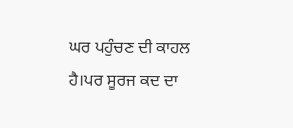ਘਰ ਪਹੁੰਚਣ ਦੀ ਕਾਹਲ ਹੈ।ਪਰ ਸੂਰਜ ਕਦ ਦਾ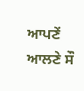ਆਪਣੇਂ ਆਲਣੇ ਸੌ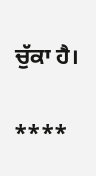ਚੁੱਕਾ ਹੈ।

****